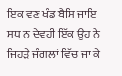ਇਕ ਵਣ ਖੰਡ ਬੈਸਿ ਜਾਇ ਸਧ ਨ ਦੇਵਹੀ ਇੱਕ ਉਹ ਨੇ ਜਿਹੜੇ ਜੰਗਲਾਂ ਵਿੱਚ ਜਾ ਕੇ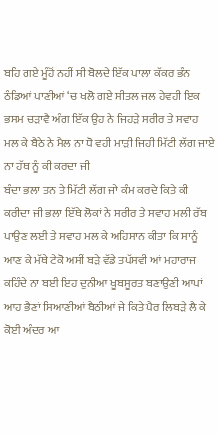ਬਹਿ ਗਏ ਮੂੰਹੋਂ ਨਹੀਂ ਸੀ ਬੋਲਦੇ ਇੱਕ ਪਾਲਾ ਕੱਕਰ ਭੰਨ ਠੰਡਿਆਂ ਪਾਣੀਆਂ ‘ਚ ਖਲੋ ਗਏ ਸੀਤਲ ਜਲ ਹੇਵਹੀ ਇਕ ਭਸਮ ਚੜਾਵੈ ਅੰਗ ਇੱਕ ਉਹ ਨੇ ਜਿਹੜੇ ਸਰੀਰ ਤੇ ਸਵਾਹ ਮਲ ਕੇ ਬੈਠੇ ਨੇ ਮੈਲ ਨਾ ਧੋ ਵਹੀ ਮਾੜੀ ਜਿਹੀ ਮਿੱਟੀ ਲੱਗ ਜਾਏ ਨਾ ਹੱਥ ਨੂੰ ਕੀ ਕਰਦਾ ਜੀ
ਬੰਦਾ ਭਲਾ ਤਨ ਤੇ ਮਿੱਟੀ ਲੱਗ ਜਾੇ ਕੰਮ ਕਰਦੇ ਕਿਤੇ ਕੀ ਕਰੀਦਾ ਜੀ ਭਲਾ ਇੱਥੇ ਲੋਕਾਂ ਨੇ ਸਰੀਰ ਤੇ ਸਵਾਹ ਮਲੀ ਰੱਬ ਪਾਉਣ ਲਈ ਤੇ ਸਵਾਹ ਮਲ ਕੇ ਅਹਿਸਾਨ ਕੀਤਾ ਕਿ ਸਾਨੂੰ ਆਣ ਕੇ ਮੱਥੇ ਟੇਕੋ ਅਸੀਂ ਬੜੇ ਵੱਡੇ ਤਪੱਸਵੀ ਆਂ ਮਹਾਰਾਜ ਕਹਿੰਦੇ ਨਾ ਬਈ ਇਹ ਦੁਨੀਆ ਖੂਬਸੂਰਤ ਬਣਾਉਣੀ ਆਪਾਂ ਆਹ ਭੈਣਾਂ ਸਿਆਣੀਆਂ ਬੈਠੀਆਂ ਜੇ ਕਿਤੇ ਪੈਰ ਲਿਬੜੇ ਲੈ ਕੇ ਕੋਈ ਅੰਦਰ ਆ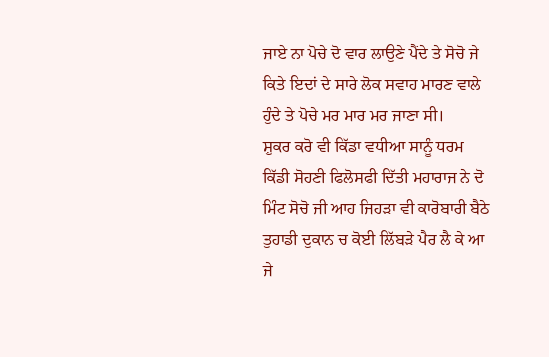ਜਾਏ ਨਾ ਪੋਚੇ ਦੋ ਵਾਰ ਲਾਉਣੇ ਪੈਂਦੇ ਤੇ ਸੋਚੋ ਜੇ ਕਿਤੇ ਇਦਾਂ ਦੇ ਸਾਰੇ ਲੋਕ ਸਵਾਹ ਮਾਰਣ ਵਾਲੇ ਹੁੰਦੇ ਤੇ ਪੋਚੇ ਮਰ ਮਾਰ ਮਰ ਜਾਣਾ ਸੀ।
ਸ਼ੁਕਰ ਕਰੋ ਵੀ ਕਿੱਡਾ ਵਧੀਆ ਸਾਨੂੰ ਧਰਮ ਕਿੱਡੀ ਸੋਹਣੀ ਫਿਲੋਸਫੀ ਦਿੱਤੀ ਮਹਾਰਾਜ ਨੇ ਦੋ ਮਿੰਟ ਸੋਚੋ ਜੀ ਆਹ ਜਿਹੜਾ ਵੀ ਕਾਰੋਬਾਰੀ ਬੈਠੇ ਤੁਹਾਡੀ ਦੁਕਾਨ ਚ ਕੋਈ ਲਿੱਬੜੇ ਪੈਰ ਲੈ ਕੇ ਆ ਜੇ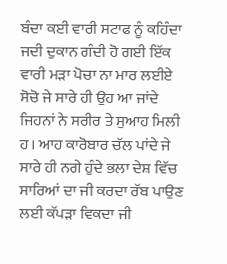ਬੰਦਾ ਕਈ ਵਾਰੀ ਸਟਾਫ ਨੂੰ ਕਹਿੰਦਾ ਜਦੀ ਦੁਕਾਨ ਗੰਦੀ ਹੋ ਗਈ ਇੱਕ ਵਾਰੀ ਮੜਾ ਪੋਚਾ ਨਾ ਮਾਰ ਲਈਏ ਸੋਚੋ ਜੇ ਸਾਰੇ ਹੀ ਉਹ ਆ ਜਾਂਦੇ ਜਿਹਨਾਂ ਨੇ ਸਰੀਰ ਤੇ ਸੁਆਹ ਮਿਲੀ ਹ। ਆਹ ਕਾਰੋਬਾਰ ਚੱਲ ਪਾਂਦੇ ਜੇ ਸਾਰੇ ਹੀ ਨਗੇ ਹੁੰਦੇ ਭਲਾ ਦੇਸ਼ ਵਿੱਚ ਸਾਰਿਆਂ ਦਾ ਜੀ ਕਰਦਾ ਰੱਬ ਪਾਉਣ ਲਈ ਕੱਪੜਾ ਵਿਕਦਾ ਜੀ